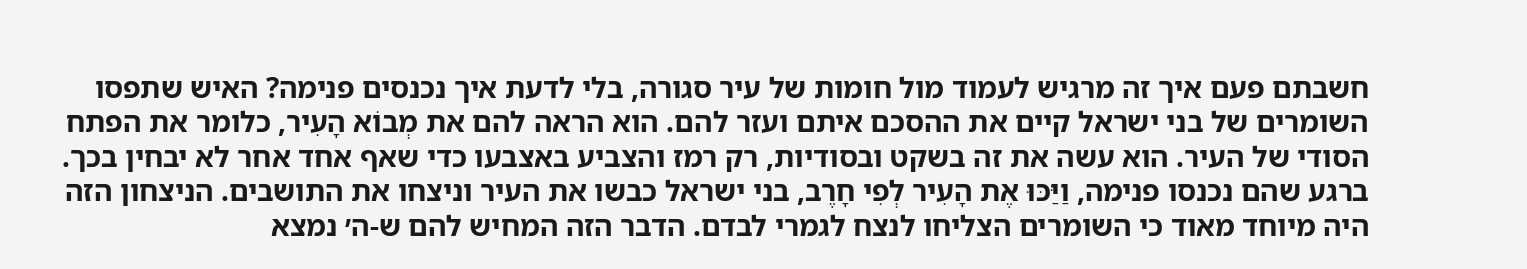חשבתם פעם איך זה מרגיש לעמוד מול חומות של עיר סגורה, בלי לדעת איך נכנסים פנימה? האיש שתפסו השומרים של בני ישראל קיים את ההסכם איתם ועזר להם. הוא הראה להם את מְבוֹא הָעִיר, כלומר את הפתח הסודי של העיר. הוא עשה את זה בשקט ובסודיות, רק רמז והצביע באצבעו כדי שאף אחד אחר לא יבחין בכך.
ברגע שהם נכנסו פנימה, וַיַּכּוּ אֶת הָעִיר לְפִי חָרֶב, בני ישראל כבשו את העיר וניצחו את התושבים. הניצחון הזה היה מיוחד מאוד כי השומרים הצליחו לנצח לגמרי לבדם. הדבר הזה המחיש להם ש-ה׳ נמצא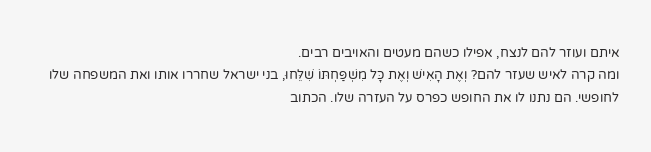איתם ועוזר להם לנצח, אפילו כשהם מעטים והאויבים רבים.
ומה קרה לאיש שעזר להם? וְאֶת הָאִישׁ וְאֶת כָּל מִשְׁפַּחְתּוֹ שִׁלֵּחוּ, בני ישראל שחררו אותו ואת המשפחה שלו לחופשי. הם נתנו לו את החופש כפרס על העזרה שלו. הכתוב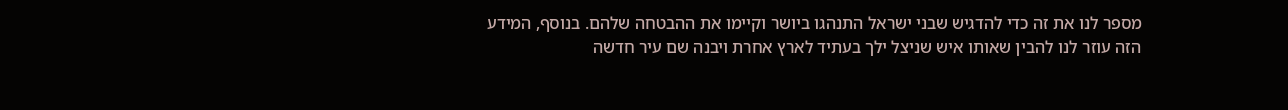מספר לנו את זה כדי להדגיש שבני ישראל התנהגו ביושר וקיימו את ההבטחה שלהם. בנוסף, המידע הזה עוזר לנו להבין שאותו איש שניצל ילך בעתיד לארץ אחרת ויבנה שם עיר חדשה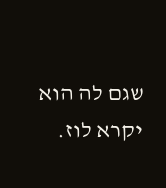שגם לה הוא יקרא לוז.